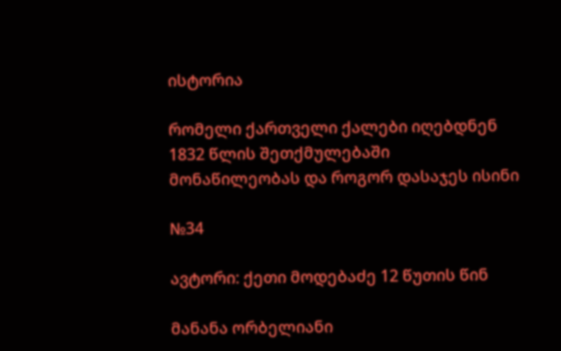ისტორია

რომელი ქართველი ქალები იღებდნენ 1832 წლის შეთქმულებაში მონაწილეობას და როგორ დასაჯეს ისინი

№34

ავტორი: ქეთი მოდებაძე 12 წუთის წინ

მანანა ორბელიანი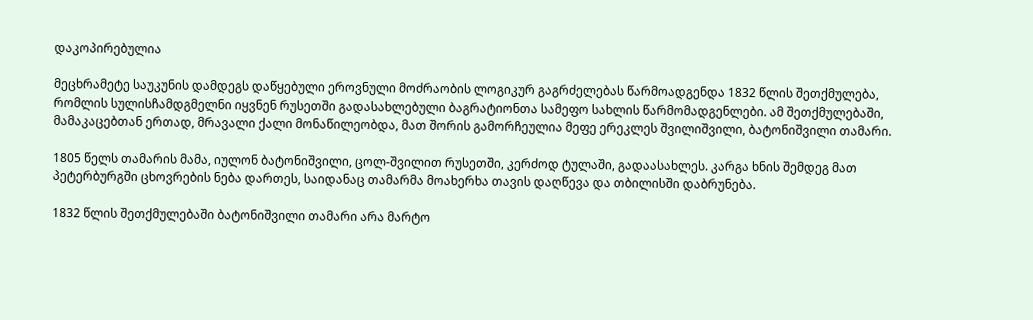დაკოპირებულია

მეცხრამეტე საუკუნის დამდეგს დაწყებული ეროვნული მოძრაობის ლოგიკურ გაგრძელებას წარმოადგენდა 1832 წლის შეთქმულება, რომლის სულისჩამდგმელნი იყვნენ რუსეთში გადასახლებული ბაგრატიონთა სამეფო სახლის წარმომადგენლები. ამ შეთქმულებაში, მამაკაცებთან ერთად, მრავალი ქალი მონაწილეობდა, მათ შორის გამორჩეულია მეფე ერეკლეს შვილიშვილი, ბატონიშვილი თამარი.

1805 წელს თამარის მამა, იულონ ბატონიშვილი, ცოლ-შვილით რუსეთში, კერძოდ ტულაში, გადაასახლეს. კარგა ხნის შემდეგ მათ პეტერბურგში ცხოვრების ნება დართეს, საიდანაც თამარმა მოახერხა თავის დაღწევა და თბილისში დაბრუნება.

1832 წლის შეთქმულებაში ბატონიშვილი თამარი არა მარტო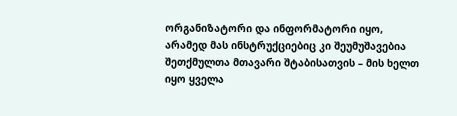ორგანიზატორი და ინფორმატორი იყო, არამედ მას ინსტრუქციებიც კი შეუმუშავებია შეთქმულთა მთავარი შტაბისათვის – მის ხელთ იყო ყველა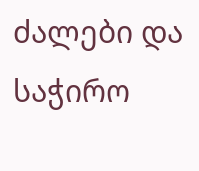ძალები და საჭირო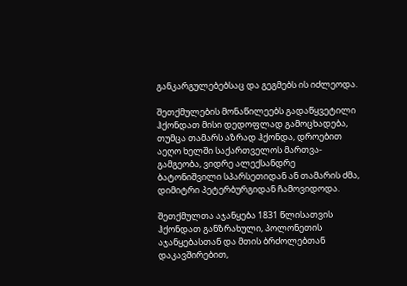განკარგულებებსაც და გეგმებს ის იძლეოდა.

შეთქმულების მონაწილეებს გადაწყვეტილი ჰქონდათ მისი დედოფლად გამოცხადება, თუმცა თამარს აზრად ჰქონდა, დროებით აეღო ხელში საქართველოს მართვა-გამგეობა, ვიდრე ალექსანდრე ბატონიშვილი სპარსეთიდან ან თამარის ძმა, დიმიტრი პეტერბურგიდან ჩამოვიდოდა.

შეთქმულთა აჯანყება 1831 წლისათვის ჰქონდათ განზრახული, პოლონეთის აჯანყებასთან და მთის ბრძოლებთან დაკავშირებით,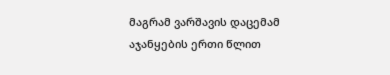მაგრამ ვარშავის დაცემამ აჯანყების ერთი წლით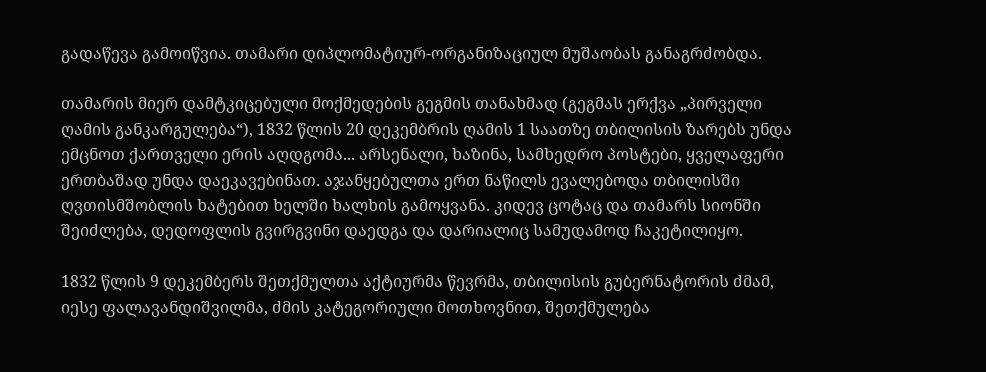გადაწევა გამოიწვია. თამარი დიპლომატიურ-ორგანიზაციულ მუშაობას განაგრძობდა.

თამარის მიერ დამტკიცებული მოქმედების გეგმის თანახმად (გეგმას ერქვა „პირველი ღამის განკარგულება“), 1832 წლის 20 დეკემბრის ღამის 1 საათზე თბილისის ზარებს უნდა ემცნოთ ქართველი ერის აღდგომა... არსენალი, ხაზინა, სამხედრო პოსტები, ყველაფერი ერთბაშად უნდა დაეკავებინათ. აჯანყებულთა ერთ ნაწილს ევალებოდა თბილისში ღვთისმშობლის ხატებით ხელში ხალხის გამოყვანა. კიდევ ცოტაც და თამარს სიონში შეიძლება, დედოფლის გვირგვინი დაედგა და დარიალიც სამუდამოდ ჩაკეტილიყო.

1832 წლის 9 დეკემბერს შეთქმულთა აქტიურმა წევრმა, თბილისის გუბერნატორის ძმამ, იესე ფალავანდიშვილმა, ძმის კატეგორიული მოთხოვნით, შეთქმულება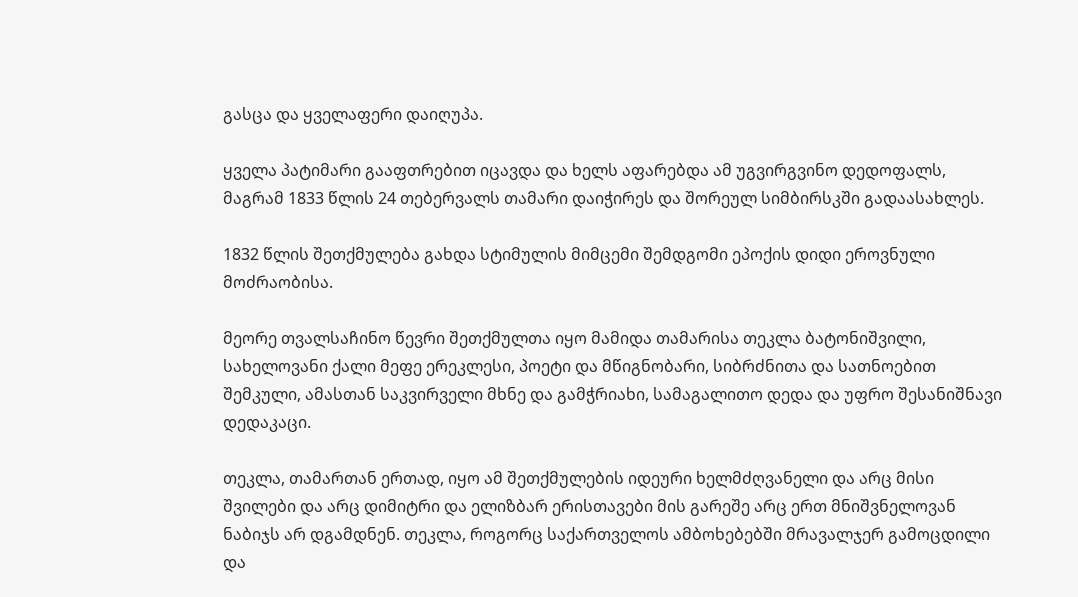გასცა და ყველაფერი დაიღუპა.

ყველა პატიმარი გააფთრებით იცავდა და ხელს აფარებდა ამ უგვირგვინო დედოფალს, მაგრამ 1833 წლის 24 თებერვალს თამარი დაიჭირეს და შორეულ სიმბირსკში გადაასახლეს.

1832 წლის შეთქმულება გახდა სტიმულის მიმცემი შემდგომი ეპოქის დიდი ეროვნული მოძრაობისა.

მეორე თვალსაჩინო წევრი შეთქმულთა იყო მამიდა თამარისა თეკლა ბატონიშვილი, სახელოვანი ქალი მეფე ერეკლესი, პოეტი და მწიგნობარი, სიბრძნითა და სათნოებით შემკული, ამასთან საკვირველი მხნე და გამჭრიახი, სამაგალითო დედა და უფრო შესანიშნავი დედაკაცი.

თეკლა, თამართან ერთად, იყო ამ შეთქმულების იდეური ხელმძღვანელი და არც მისი შვილები და არც დიმიტრი და ელიზბარ ერისთავები მის გარეშე არც ერთ მნიშვნელოვან ნაბიჯს არ დგამდნენ. თეკლა, როგორც საქართველოს ამბოხებებში მრავალჯერ გამოცდილი და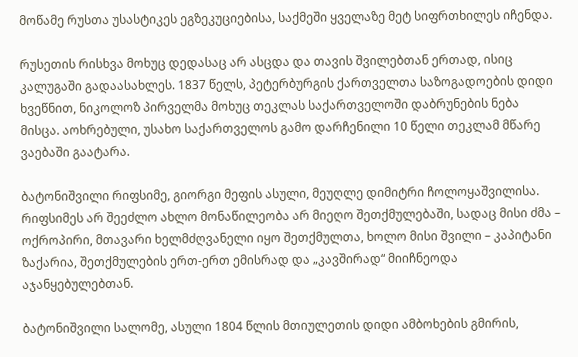მოწამე რუსთა უსასტიკეს ეგზეკუციებისა, საქმეში ყველაზე მეტ სიფრთხილეს იჩენდა.

რუსეთის რისხვა მოხუც დედასაც არ ასცდა და თავის შვილებთან ერთად, ისიც კალუგაში გადაასახლეს. 1837 წელს, პეტერბურგის ქართველთა საზოგადოების დიდი ხვეწნით, ნიკოლოზ პირველმა მოხუც თეკლას საქართველოში დაბრუნების ნება მისცა. აოხრებული, უსახო საქართველოს გამო დარჩენილი 10 წელი თეკლამ მწარე ვაებაში გაატარა.

ბატონიშვილი რიფსიმე, გიორგი მეფის ასული, მეუღლე დიმიტრი ჩოლოყაშვილისა. რიფსიმეს არ შეეძლო ახლო მონაწილეობა არ მიეღო შეთქმულებაში, სადაც მისი ძმა – ოქროპირი, მთავარი ხელმძღვანელი იყო შეთქმულთა, ხოლო მისი შვილი – კაპიტანი ზაქარია, შეთქმულების ერთ-ერთ ემისრად და „კავშირად“ მიიჩნეოდა აჯანყებულებთან.

ბატონიშვილი სალომე, ასული 1804 წლის მთიულეთის დიდი ამბოხების გმირის,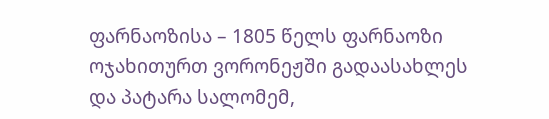ფარნაოზისა – 1805 წელს ფარნაოზი ოჯახითურთ ვორონეჟში გადაასახლეს და პატარა სალომემ,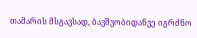თამარის მსგავსად, ბავშვობიდანვე იგრძნო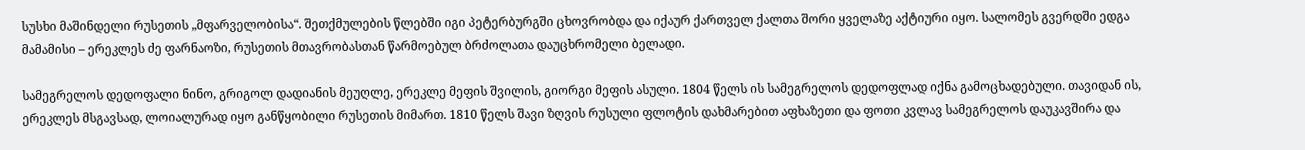სუსხი მაშინდელი რუსეთის „მფარველობისა“. შეთქმულების წლებში იგი პეტერბურგში ცხოვრობდა და იქაურ ქართველ ქალთა შორი ყველაზე აქტიური იყო. სალომეს გვერდში ედგა მამამისი – ერეკლეს ძე ფარნაოზი, რუსეთის მთავრობასთან წარმოებულ ბრძოლათა დაუცხრომელი ბელადი.

სამეგრელოს დედოფალი ნინო, გრიგოლ დადიანის მეუღლე, ერეკლე მეფის შვილის, გიორგი მეფის ასული. 1804 წელს ის სამეგრელოს დედოფლად იქნა გამოცხადებული. თავიდან ის, ერეკლეს მსგავსად, ლოიალურად იყო განწყობილი რუსეთის მიმართ. 1810 წელს შავი ზღვის რუსული ფლოტის დახმარებით აფხაზეთი და ფოთი კვლავ სამეგრელოს დაუკავშირა და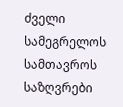ძველი სამეგრელოს სამთავროს საზღვრები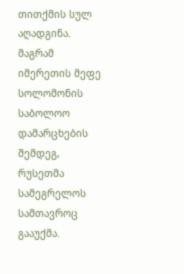თითქმის სულ აღადგინა. მაგრამ იმერეთის მეფე სოლომონის საბოლოო დამარცხების შემდეგ, რუსეთმა სამეგრელოს სამთავროც გააუქმა.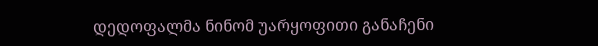დედოფალმა ნინომ უარყოფითი განაჩენი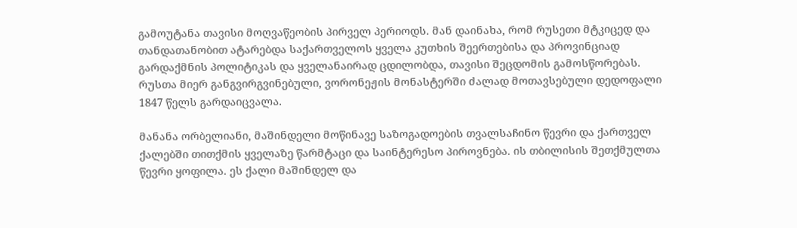გამოუტანა თავისი მოღვაწეობის პირველ პერიოდს. მან დაინახა, რომ რუსეთი მტკიცედ და თანდათანობით ატარებდა საქართველოს ყველა კუთხის შეერთებისა და პროვინციად გარდაქმნის პოლიტიკას და ყველანაირად ცდილობდა, თავისი შეცდომის გამოსწორებას. რუსთა მიერ განგვირგვინებული, ვორონეჟის მონასტერში ძალად მოთავსებული დედოფალი 1847 წელს გარდაიცვალა.

მანანა ორბელიანი, მაშინდელი მოწინავე საზოგადოების თვალსაჩინო წევრი და ქართველ ქალებში თითქმის ყველაზე წარმტაცი და საინტერესო პიროვნება. ის თბილისის შეთქმულთა წევრი ყოფილა. ეს ქალი მაშინდელ და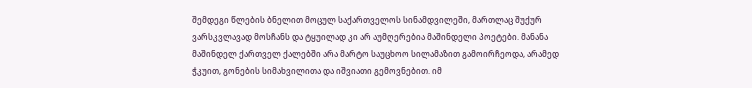შემდეგი წლების ბნელით მოცულ საქართველოს სინამდვილეში, მართლაც შუქურ ვარსკვლავად მოსჩანს და ტყუილად კი არ აუმღერებია მაშინდელი პოეტები. მანანა მაშინდელ ქართველ ქალებში არა მარტო საუცხოო სილამაზით გამოირჩეოდა, არამედ ჭკუით, გონების სიმახვილითა და იშვიათი გემოვნებით. იმ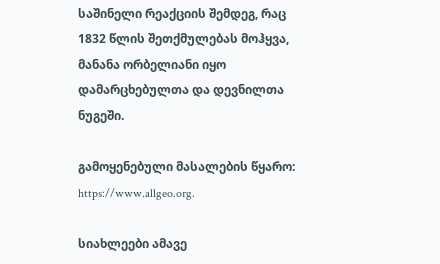საშინელი რეაქციის შემდეგ, რაც 1832 წლის შეთქმულებას მოჰყვა, მანანა ორბელიანი იყო დამარცხებულთა და დევნილთა ნუგეში.

გამოყენებული მასალების წყარო: https://www.allgeo.org.

სიახლეები ამავე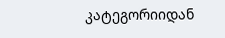კატეგორიიდან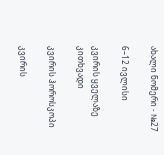ახალი ნომერი - №27

6–12 ივლისი

კვირის ყველაზე კითხვადი

კვირის ჰოროსკოპი

კვირის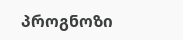პროგნოზი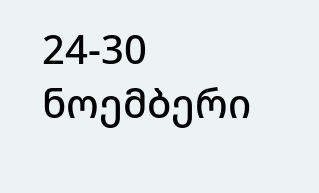24-30 ნოემბერი